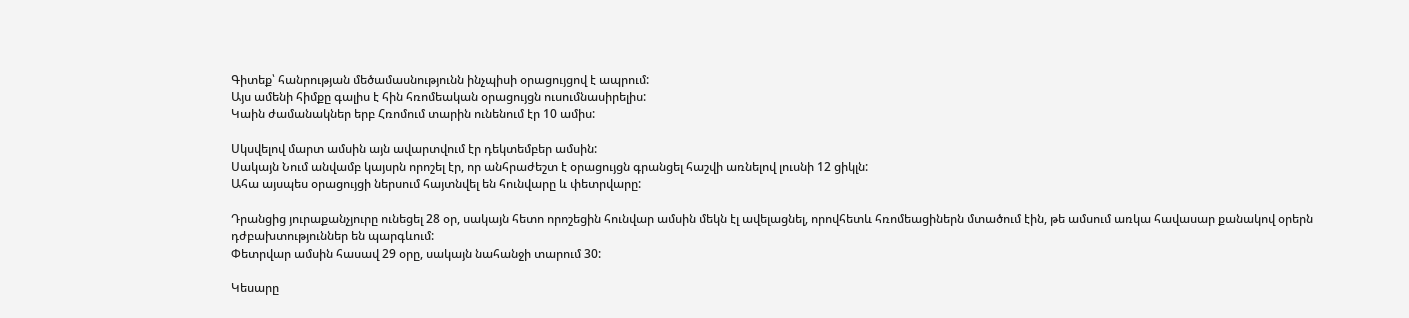Գիտեք՝ հանրության մեծամասնությունն ինչպիսի օրացույցով է ապրում:
Այս ամենի հիմքը գալիս է հին հռոմեական օրացույցն ուսումնասիրելիս:
Կաին ժամանակներ երբ Հռոմում տարին ունենում էր 10 ամիս:

Սկսվելով մարտ ամսին այն ավարտվում էր դեկտեմբեր ամսին:
Սակայն Նում անվամբ կայսրն որոշել էր, որ անհրաժեշտ է օրացույցն գրանցել հաշվի առնելով լուսնի 12 ցիկլն:
Ահա այսպես օրացույցի ներսում հայտնվել են հունվարը և փետրվարը:

Դրանցից յուրաքանչյուրը ունեցել 28 օր, սակայն հետո որոշեցին հունվար ամսին մեկն էլ ավելացնել, որովհետև հռոմեացիներն մտածում էին, թե ամսում առկա հավասար քանակով օրերն դժբախտություններ են պարգևում:
Փետրվար ամսին հասավ 29 օրը, սակայն նահանջի տարում 30:

Կեսարը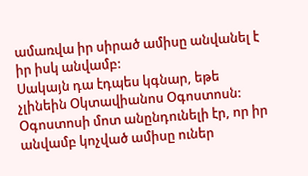ամառվա իր սիրած ամիսը անվանել է իր իսկ անվամբ:
Սակայն դա էդպես կգնար, եթե չլինեին Օկտավիանոս Օգոստոսն:
Օգոստոսի մոտ անընդունելի էր, որ իր անվամբ կոչված ամիսը ուներ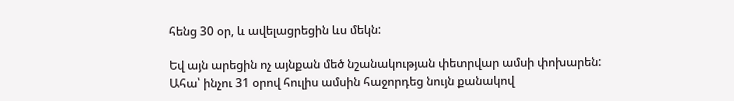հենց 30 օր, և ավելացրեցին ևս մեկն:

Եվ այն արեցին ոչ այնքան մեծ նշանակության փետրվար ամսի փոխարեն:
Ահա՝ ինչու 31 օրով հուլիս ամսին հաջորդեց նույն քանակով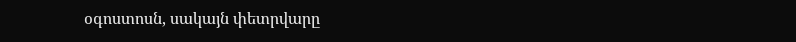օգոստոսն, սակայն փետրվարը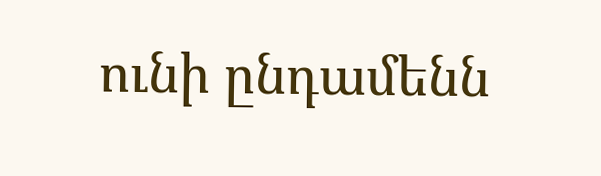ունի ընդամենն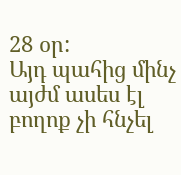28 օր:
Այդ պահից մինչ այժմ ասես էլ բողոք չի հնչել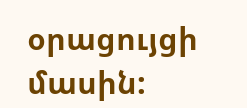օրացույցի մասին: